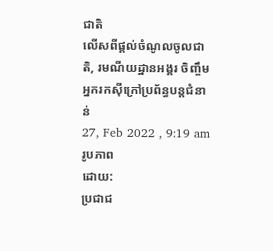ជាតិ
លើសពីផ្ដល់ចំណូលចូលជាតិ, រមណីយដ្ឋានអង្គរ ចិញ្ចឹមអ្នករកស៊ីក្រៅប្រព័ន្ធបន្តជំនាន់
27, Feb 2022 , 9:19 am
រូបភាព
ដោយ:
ប្រជាជ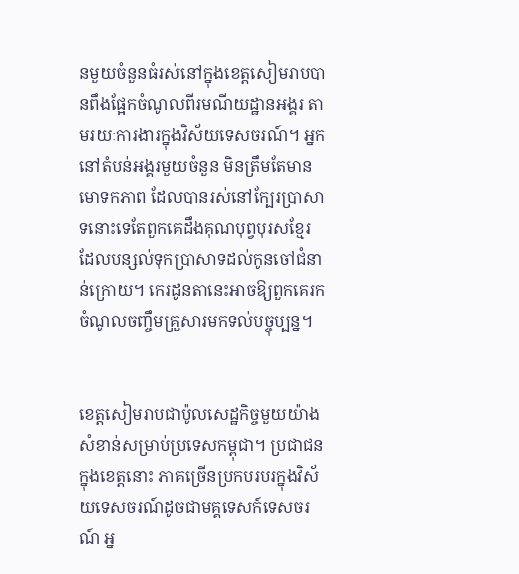នមួយចំនួនធំរស់នៅក្នុងខេត្តសៀមរាបបានពឹងផ្អែកចំណូលពីរមណីយដ្ឋានអង្គរ តាមរយៈការងារក្នុងវិស័យទេសចរណ៍។ អ្នកនៅតំបន់អង្គរមួយចំនួន មិនត្រឹមតែមានមោទកភាព ដែលបានរស់នៅក្បែរប្រាសាទនោះទេតែពួកគេដឹងគុណបុព្វបុរសខ្មែរ ដែលបន្សល់ទុកប្រាសាទដល់កូនចៅជំនាន់ក្រោយ។ កេរដូនតានេះអាចឱ្យពួកគេរកចំណូលចញ្ចឹមគ្រួសារមកទល់បច្ចុប្បន្ន។


ខេត្តសៀមរាបជាប៉ូលសេដ្ឋកិច្ចមួយយ៉ាងសំខាន់សម្រាប់ប្រទេសកម្ពុជា។ ប្រជាជនក្នុងខេត្តនោះ ភាគច្រើនប្រកបរបរក្នុងវិស័យទេសចរណ៍ដូចជាមគ្គទេសក៍ទេសចរណ៍ អ្ន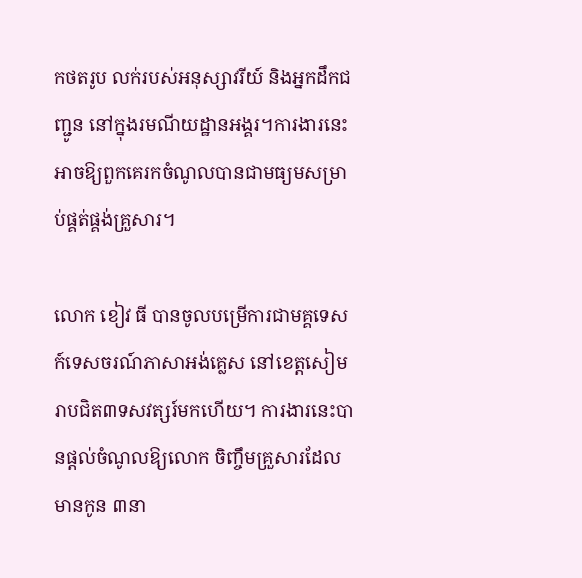កថតរូប លក់របស់អនុស្សាវរីយ៍ និងអ្នកដឹកជញ្ជូន នៅក្នុងរមណីយដ្ឋានអង្គរ។ការងារនេះ អាចឱ្យពួកគេរកចំណូលបានជាមធ្យមសម្រាប់ផ្គត់ផ្គង់គ្រួសារ។

លោក ខៀវ ធី បានចូលបម្រើការជាមគ្គទេសក៍ទេសចរណ៍ភាសាអង់គ្លេស នៅខេត្តសៀមរាបជិត៣ទសវត្សរ៍មកហើយ។ ការងារនេះបានផ្ដល់ចំណូលឱ្យលោក ចិញ្ចឹមគ្រួសារដែលមានកូន ៣នា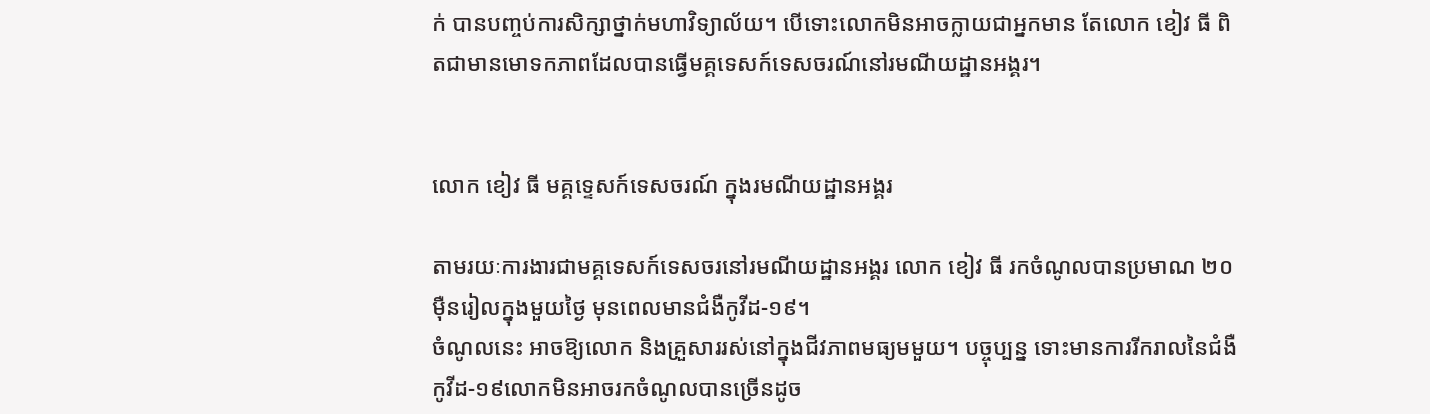ក់ បានបញ្ចប់ការសិក្សាថ្នាក់មហាវិទ្យាល័យ។ បើទោះលោកមិនអាចក្លាយជាអ្នកមាន តែលោក ខៀវ ធី ពិតជាមានមោទកភាពដែលបានធ្វើមគ្គទេសក៍ទេសចរណ៍នៅរមណីយដ្ឋានអង្គរ។


លោក ខៀវ ធី មគ្គទ្ទេសក៍ទេសចរណ៍ ក្នុងរមណីយដ្ឋានអង្គរ

តាមរយៈការងារជាមគ្គទេសក៍ទេសចរនៅរមណីយដ្ឋានអង្គរ លោក ខៀវ ធី រកចំណូលបានប្រមាណ ២០ម៉ឺនរៀលក្នុងមួយថ្ងៃ មុនពេលមានជំងឺកូវីដ-១៩។
ចំណូលនេះ អាចឱ្យលោក និងគ្រួសាររស់នៅក្នុងជីវភាពមធ្យមមួយ។ បច្ចុប្បន្ន ទោះមានការរីករាលនៃជំងឺកូវីដ-១៩លោកមិនអាចរកចំណូលបានច្រើនដូច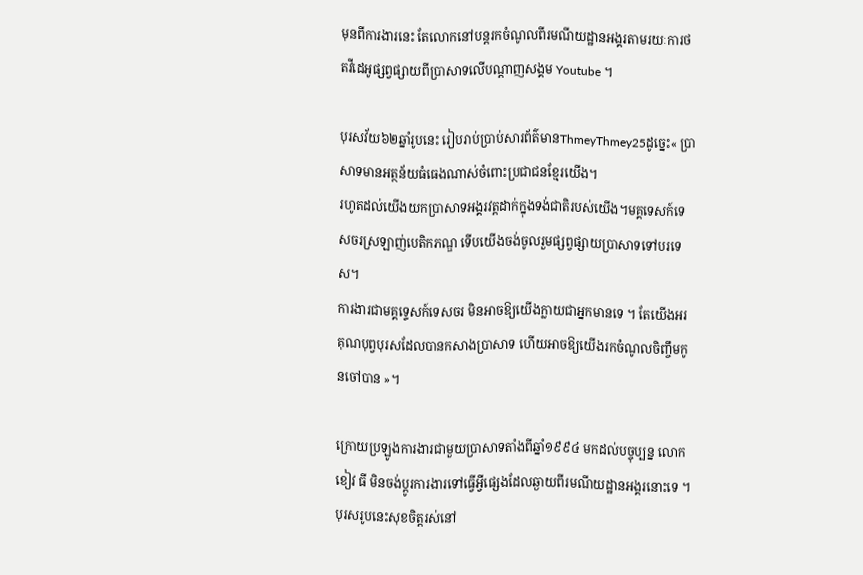មុនពីការងារនេះ តែលោកនៅបន្តរកចំណូលពីរមណីយដ្ឋានអង្គរតាមរយៈការថតវីដេអូផ្សព្វផ្សាយពីប្រាសាទលើបណ្ដាញសង្គម Youtube ។

បុរសវ័យ៦២ឆ្នាំរូបនេះ រៀបរាប់ប្រាប់សារព័ត៌មានThmeyThmey25ដូច្នេះ« ប្រាសាទមានអត្ថន័យធំធេងណាស់ចំពោះប្រជាជនខ្មែរយើង។
រហូតដល់យើងយកប្រាសាទអង្គរវត្តដាក់ក្នុងទង់ជាតិរបស់យើង។មគ្គទេសក៍ទេសចរស្រឡាញ់បេតិកភណ្ឌ ទើបយើងចង់ចូលរួមផ្សព្វផ្សាយប្រាសាទទៅបរទេស។
ការងារជាមគ្គទ្ទេសក៍ទេសចរ មិនអាចឱ្យយើងក្លាយជាអ្នកមានទេ ។ តែយើងអរគុណបុព្វបុរសដែលបានកសាងប្រាសាទ ហើយអាចឱ្យយើងរកចំណូលចិញ្ចឹមកូនចៅបាន »។

ក្រោយប្រឡូងការងារជាមួយប្រាសាទតាំងពីឆ្នាំ១៩៩៤ មកដល់បច្ចុប្បន្ន លោក ខៀវ ធី មិនចង់ប្ដូរការងារទៅធ្វើអ្វីផ្សេងដែលឆ្ងាយពីរមណីយដ្ឋានអង្គរនោះទេ ។ បុរសរូបនេះសុខចិត្តរស់នៅ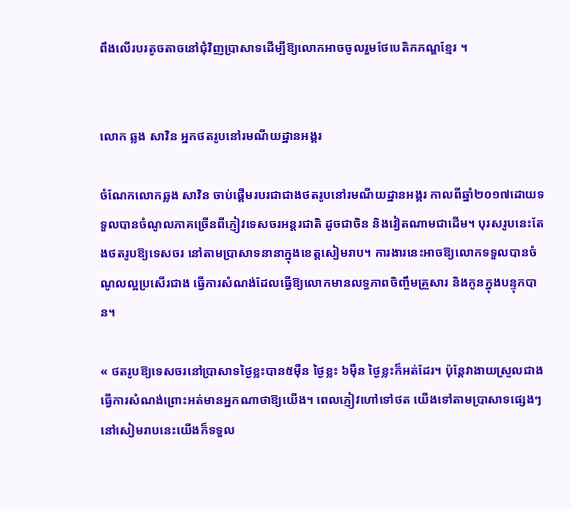ពឹងលើរបរតូចតាចនៅជុំវិញប្រាសាទដើម្បីឱ្យលោកអាចចូលរួមថែបេតិកភណ្ឌខ្មែរ ។


លោក ឆ្លង សាវិន អ្នកថតរូបនៅរមណីយដ្ឋានអង្គរ

ចំណែកលោកឆ្លង សាវិន ចាប់ផ្ដើមរបរជាជាងថតរូបនៅរមណីយដ្ឋានអង្គរ កាលពីឆ្នាំ២០១៧ដោយទទួលបានចំណូលភាគច្រើនពីភ្ញៀវទេសចរអន្តរជាតិ ដូចជាចិន និងវៀតណាមជាដើម។ បុរសរូបនេះតែងថតរូបឱ្យទេសចរ នៅតាមប្រាសាទនានាក្នុងខេត្តសៀមរាប។ ការងារនេះអាចឱ្យលោកទទួលបានចំណូលល្អប្រសើរជាង ធ្វើការសំណង់ដែលធ្វើឱ្យលោកមានលទ្ធភាពចិញ្ចឹមគ្រួសារ និងកូនក្នុងបន្ទុកបាន។

« ថតរូបឱ្យទេសចរនៅប្រាសាទថ្ងៃខ្លះបាន៥ម៉ឺន ថ្ងៃខ្លះ ៦ម៉ឺន ថ្ងៃខ្លះក៏អត់ដែរ។ ប៉ុន្តែវាងាយស្រួលជាងធ្វើការសំណង់ព្រោះអត់មានអ្នកណាថាឱ្យយើង។ ពេលភ្ញៀវហៅទៅថត យើងទៅតាមប្រាសាទផ្សេងៗ នៅសៀមរាបនេះយើងក៏ទទួល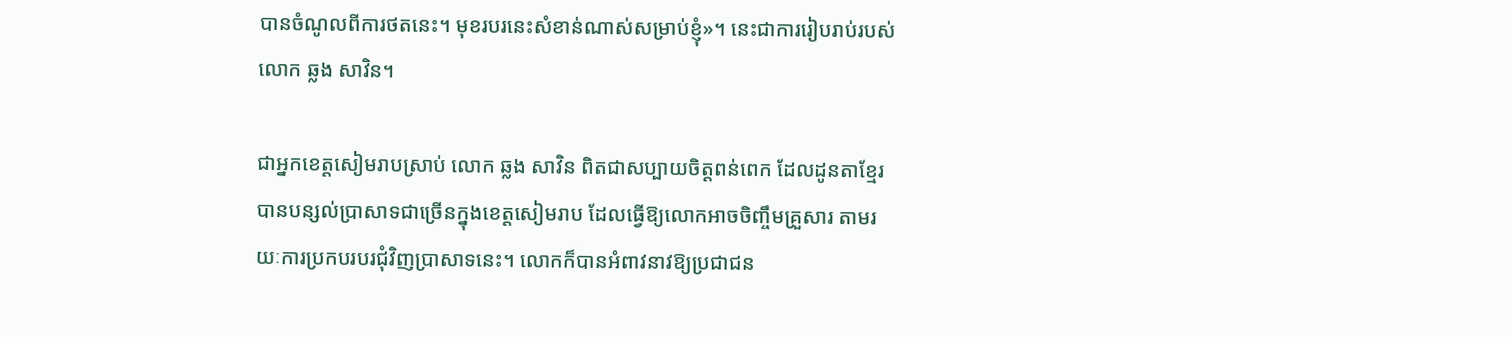បានចំណូលពីការថតនេះ។ មុខរបរនេះសំខាន់ណាស់សម្រាប់ខ្ញុំ»។ នេះជាការរៀបរាប់របស់លោក ឆ្លង សាវិន។

ជាអ្នកខេត្តសៀមរាបស្រាប់ លោក ឆ្លង សាវិន ពិតជាសប្បាយចិត្តពន់ពេក ដែលដូនតាខ្មែរបានបន្សល់ប្រាសាទជាច្រើនក្នុងខេត្តសៀមរាប ដែលធ្វើឱ្យលោកអាចចិញ្ចឹមគ្រួសារ តាមរយៈការប្រកបរបរជុំវិញប្រាសាទនេះ។ លោកក៏បានអំពាវនាវឱ្យប្រជាជន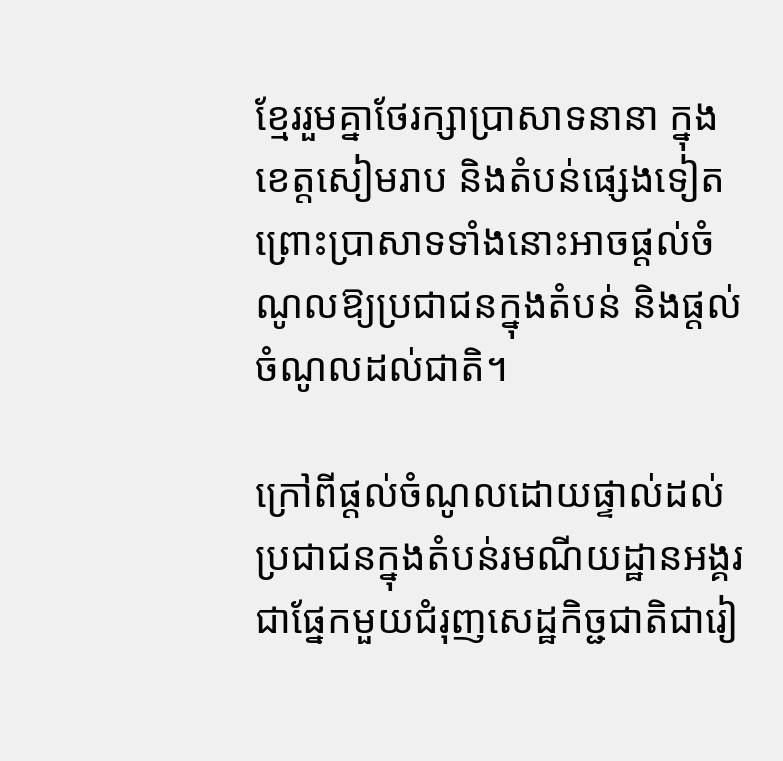ខ្មែររួមគ្នាថែរក្សាប្រាសាទនានា ក្នុងខេត្តសៀមរាប និងតំបន់ផ្សេងទៀត ព្រោះប្រាសាទទាំងនោះអាចផ្ដល់ចំណូលឱ្យប្រជាជនក្នុងតំបន់ និងផ្ដល់ចំណូលដល់ជាតិ។

ក្រៅពីផ្ដល់ចំណូលដោយផ្ទាល់ដល់ប្រជាជនក្នុងតំបន់រមណីយដ្ឋានអង្គរជាផ្នែកមួយជំរុញសេដ្ឋកិច្ជជាតិជារៀ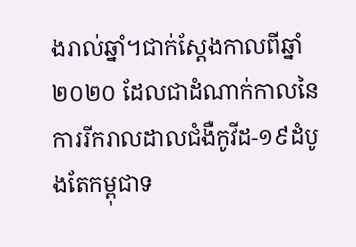ងរាល់ឆ្នាំ។ជាក់ស្ដែងកាលពីឆ្នាំ ២០២០ ដែលជាដំណាក់កាលនៃការរីករាលដាលជំងឺកូវីដ-១៩ដំបូងតែកម្ពុជាទ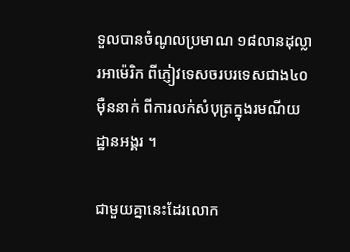ទួលបានចំណូលប្រមាណ ១៨លានដុល្លារអាម៉េរិក ពីភ្ញៀវទេសចរបរទេសជាង៤០ម៉ឺននាក់ ពីការលក់សំបុត្រក្នុងរមណីយដ្ឋានអង្គរ ។

ជាមួយគ្នានេះដែរលោក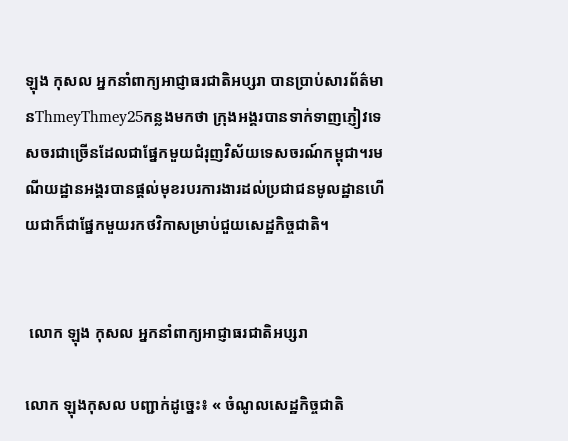ឡុង កុសល អ្នកនាំពាក្យអាជ្ញាធរជាតិអប្សរា បានប្រាប់សារព័ត៌មានThmeyThmey25កន្លងមកថា ក្រុងអង្គរបានទាក់ទាញភ្ញៀវទេសចរជាច្រើនដែលជាផ្នែកមួយជំរុញវិស័យទេសចរណ៍កម្ពុជា។រមណីយដ្ឋានអង្គរបានផ្ដល់មុខរបរការងារដល់ប្រជាជនមូលដ្ឋានហើយជាក៏ជាផ្នែកមួយរកថវិកាសម្រាប់ជួយសេដ្ឋកិច្ចជាតិ។


 លោក ឡុង កុសល អ្នកនាំពាក្យអាជ្ញាធរជាតិអប្សរា

លោក ឡុងកុសល បញ្ជាក់ដូច្នេះ៖ « ចំណូលសេដ្ឋកិច្ចជាតិ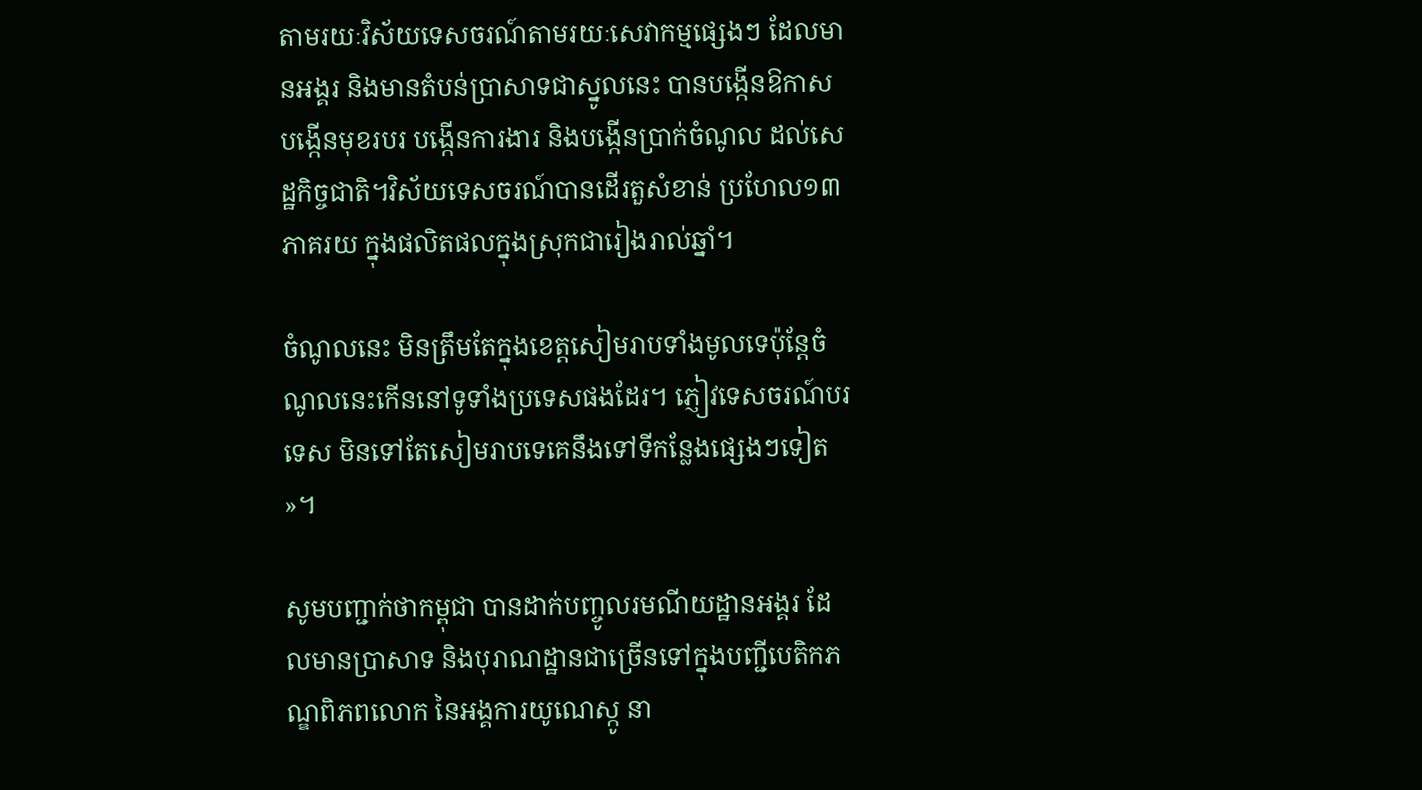តាមរយៈវិស័យទេសចរណ៍តាមរយៈសេវាកម្មផ្សេងៗ ដែលមានអង្គរ និងមានតំបន់ប្រាសាទជាស្នូលនេះ បានបង្កើនឱកាសបង្កើនមុខរបរ បង្កើនការងារ និងបង្កើនប្រាក់ចំណូល ដល់សេដ្ឋកិច្ចជាតិ។វិស័យទេសចរណ៍បានដើរតួសំខាន់ ប្រហែល១៣ភាគរយ ក្នុងផលិតផលក្នុងស្រុកជារៀងរាល់ឆ្នាំ។

ចំណូលនេះ មិនត្រឹមតែក្នុងខេត្តសៀមរាបទាំងមូលទេប៉ុន្តែចំណូលនេះកើននៅទូទាំងប្រទេសផងដែរ។ ភ្ញៀវទេសចរណ៍បរទេស មិនទៅតែសៀមរាបទេគេនឹងទៅទីកន្លែងផ្សេងៗទៀត »។

សូមបញ្ជាក់ថាកម្ពុជា បានដាក់បញ្ចូលរមណីយដ្ឋានអង្គរ ដែលមានប្រាសាទ និងបុរាណដ្ឋានជាច្រើនទៅក្នុងបញ្ជីបេតិកភណ្ឌពិភពលោក នៃអង្គការយូណេស្កូ នា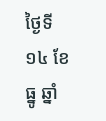ថ្ងៃទី១៤ ខែធ្នូ ឆ្នាំ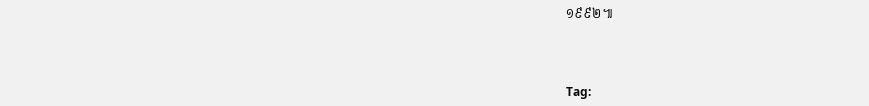១៩៩២៕



Tag: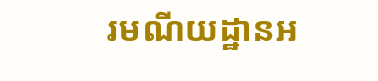រមណីយដ្ឋានអ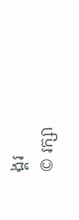ង្គរ
© រក្សា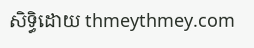សិទ្ធិដោយ thmeythmey.com